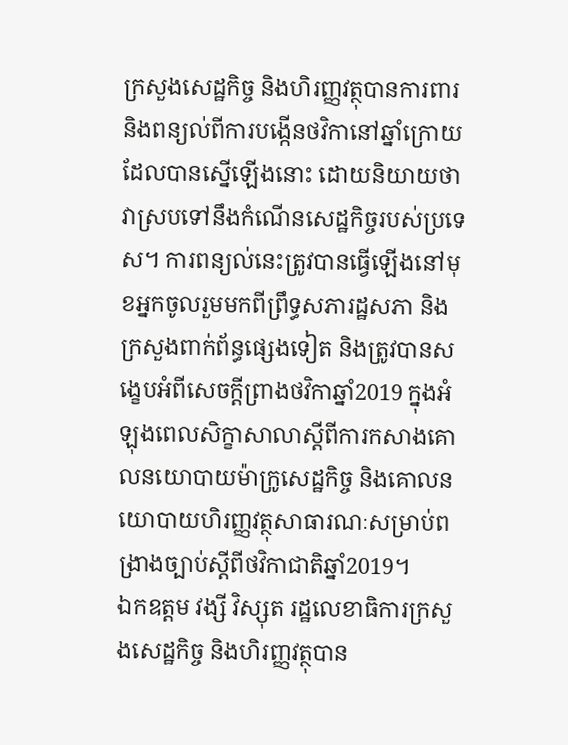ក្រសួងសេដ្ឋកិច្ច និងហិរញ្ញវត្ថុបានការពារ និងពន្យល់ពីការបង្កើនថវិកានៅឆ្នាំក្រោយដែលបានស្នើឡើងនោះ ដោយនិយាយថា វាស្របទៅនឹងកំណើនសេដ្ឋកិច្ចរបស់ប្រទេស។ ការពន្យល់នេះត្រូវបានធ្វើឡើងនៅមុខអ្នកចូលរួមមកពីព្រឹទ្ធសភារដ្ឋសភា និងក្រសួងពាក់ព័ន្ធផ្សេងទៀត និងត្រូវបានសង្ខេបអំពីសេចក្តីព្រាងថវិកាឆ្នាំ2019 ក្នុងអំឡុងពេលសិក្ខាសាលាស្តីពីការកសាងគោលនយោបាយម៉ាក្រូសេដ្ឋកិច្ច និងគោលនយោបាយហិរញ្ញវត្ថុសាធារណៈសម្រាប់ពង្រាងច្បាប់ស្តីពីថវិកាជាតិឆ្នាំ2019។
ឯកឧត្តម វង្សី វិស្សុត រដ្ឋលេខាធិការក្រសួងសេដ្ឋកិច្ច និងហិរញ្ញវត្ថុបាន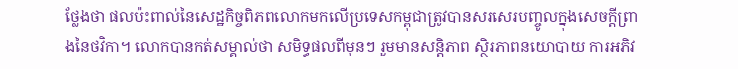ថ្លែងថា ផលប៉ះពាល់នៃសេដ្ឋកិច្ចពិភពលោកមកលើប្រទេសកម្ពុជាត្រូវបានសរសេរបញ្ចូលក្នុងសេចក្តីព្រាងនៃថវិកា។ លោកបានកត់សម្គាល់ថា សមិទ្ធផលពីមុនៗ រួមមានសន្តិភាព ស្ថិរភាពនយោបាយ ការអភិវ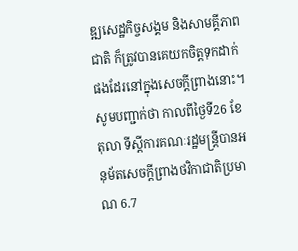ឌ្ឍសេដ្ឋកិច្ចសង្គម និងសាមគ្គីភាពជាតិ ក៏ត្រូវបានគេយកចិត្តទុកដាក់ផងដែរនៅក្នុងសេចក្តីព្រាងនោះ។
សូមបញ្ជាក់ថា កាលពីថ្ងៃទី26 ខែតុលា ទីស្តីការគណៈរដ្ឋមន្ត្រីបានអនុម័តសេចក្តីព្រាងថវិកាជាតិប្រមាណ 6.7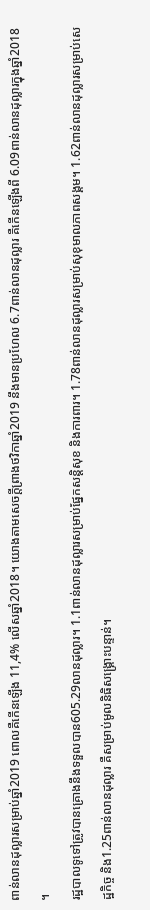ពាន់លានដុល្លារសម្រាប់ឆ្នាំ2019 ពោលគឺកើនឡើង 11,4% លើសឆ្នាំ2018។ យោងតាមសេចក្តីព្រាងថវិកាឆ្នាំ2019 នឹងមានប្រហែល 6.7ពាន់លានដុល្លារ គឺកើនឡើងពី 6.09ពាន់លានដុល្លារក្នុងឆ្នាំ2018 ។
រដ្ឋបាលទូទៅត្រូវបានគ្រោងនឹងទទួលបាន605.29លានដុល្លារ។ 1.1ពាន់លានដុល្លារសម្រាប់ផ្នែកសន្តិសុខ និងការពារ។ 1.78ពាន់លានដុល្លារសម្រាប់សុខុមាលភាពសង្គម។ 1.62ពាន់លានដុល្លារសម្រាប់សេដ្ឋកិច្ច និង1.25ពាន់លានដុល្លារ គឺសម្រាប់មូលនិធិសង្គ្រោះបន្ទាន់។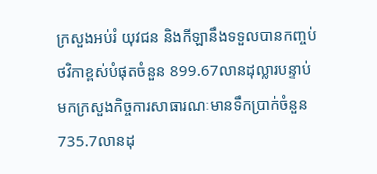ក្រសួងអប់រំ យុវជន និងកីឡានឹងទទួលបានកញ្ចប់ថវិកាខ្ពស់បំផុតចំនួន 899.67លានដុល្លារបន្ទាប់មកក្រសួងកិច្ចការសាធារណៈមានទឹកប្រាក់ចំនួន 735.7លានដុ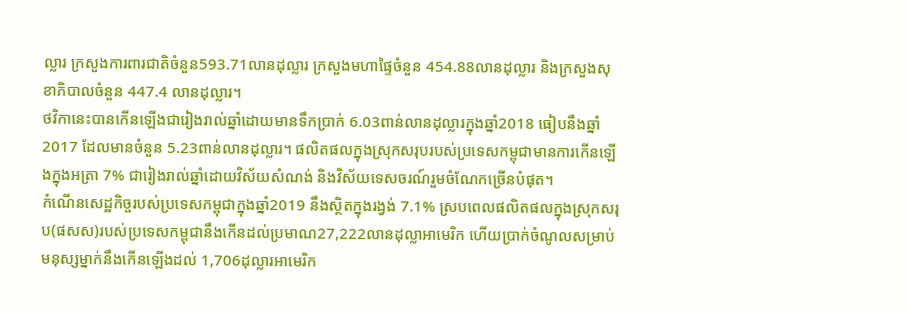ល្លារ ក្រសួងការពារជាតិចំនួន593.71លានដុល្លារ ក្រសួងមហាផ្ទៃចំនួន 454.88លានដុល្លារ និងក្រសួងសុខាភិបាលចំនួន 447.4 លានដុល្លារ។
ថវិកានេះបានកើនឡើងជារៀងរាល់ឆ្នាំដោយមានទឹកប្រាក់ 6.03ពាន់លានដុល្លារក្នុងឆ្នាំ2018 ធៀបនឹងឆ្នាំ2017 ដែលមានចំនួន 5.23ពាន់លានដុល្លារ។ ផលិតផលក្នុងស្រុកសរុបរបស់ប្រទេសកម្ពុជាមានការកើនឡើងក្នុងអត្រា 7% ជារៀងរាល់ឆ្នាំដោយវិស័យសំណង់ និងវិស័យទេសចរណ៍រួមចំណែកច្រើនបំផុត។
កំណើនសេដ្ឋកិច្ចរបស់ប្រទេសកម្ពុជាក្នុងឆ្នាំ2019 នឹងស្ថិតក្នុងរង្វង់ 7.1% ស្របពេលផលិតផលក្នុងស្រុកសរុប(ផសស)របស់ប្រទេសកម្ពុជានឹងកើនដល់ប្រមាណ27,222លានដុល្លាអាមេរិក ហើយប្រាក់ចំណូលសម្រាប់មនុស្សម្នាក់នឹងកើនឡើងដល់ 1,706ដុល្លារអាមេរិក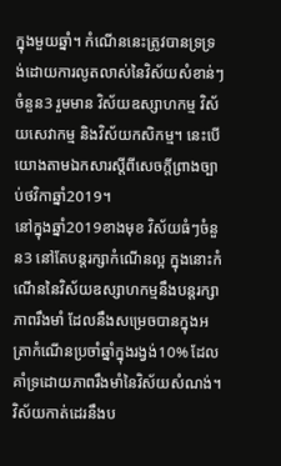ក្នុងមួយឆ្នាំ។ កំណើននេះត្រូវបានទ្រទ្រង់ដោយការលូតលាស់នៃវិស័យសំខាន់ៗចំនួន3 រួមមាន វិស័យឧស្សាហកម្ម វិស័យសេវាកម្ម និងវិស័យកសិកម្ម។ នេះបើយោងតាមឯកសារស្តីពីសេចក្តីព្រាងច្បាប់ថវិកាឆ្នាំ2019។
នៅក្នុងឆ្នាំ2019ខាងមុខ វិស័យធំៗចំនួន3 នៅតែបន្តរក្សាកំណើនល្អ ក្នុងនោះកំណើននៃវិស័យឧស្សាហកម្មនឹងបន្តរក្សាភាពរឹងមាំ ដែលនឹងសម្រេចបានក្នុងអត្រាកំណើនប្រចាំឆ្នាំក្នុងរង្វង់10% ដែលគាំទ្រដោយភាពរឹងមាំនៃវិស័យសំណង់។ វិស័យកាត់ដេរនឹងប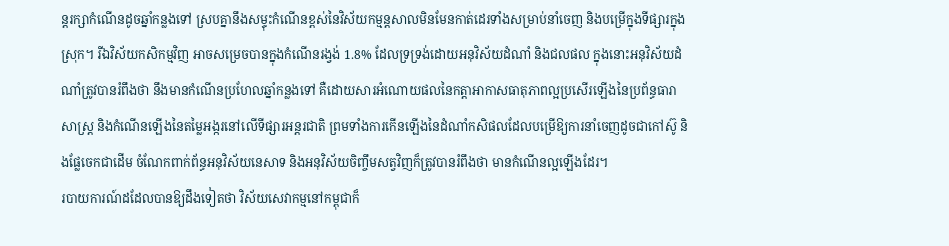ន្តរក្សាកំណើនដូចឆ្នាំកន្លងទៅ ស្របគ្នានឹងសម្ទុះកំណើនខ្ពស់នៃវិស័យកម្មន្តសាលមិនមែនកាត់ដេរទាំងសម្រាប់នាំចេញ និងបម្រើក្នុងទីផ្សារក្នុងស្រុក។ រីឯវិស័យកសិកម្មវិញ អាចសម្រេចបានក្នុងកំណើនរង្វង់ 1.8% ដែលទ្រទ្រង់ដោយអនុវិស័យដំណាំ និងជលផល ក្នុងនោះអនុវិស័យដំណាំត្រូវបានរំពឹងថា នឹងមានកំណើនប្រហែលឆ្នាំកន្លងទៅ គឺដោយសារអំណោយផលនៃកត្តាអាកាសធាតុភាពល្អប្រសើរឡើងនៃប្រព័ន្ធធារាសាស្ត្រ និងកំណើនឡើងនៃតម្លៃអង្ករនៅលើទីផ្សារអន្តរជាតិ ព្រមទាំងការកើនឡើងនៃដំណាំកសិផលដែលបម្រើឱ្យការនាំចេញដូចជាកៅស៊ូ និងផ្លែចេកជាដើម ចំណែកពាក់ព័ន្ធអនុវិស័យនេសាទ និងអនុវិស័យចិញ្ចឹមសត្វវិញក៏ត្រូវបានរំពឹងថា មានកំណើនល្អឡើងដែរ។
របាយការណ៍ដដែលបានឱ្យដឹងទៀតថា វិស័យសេវាកម្មនៅកម្ពុជាក៏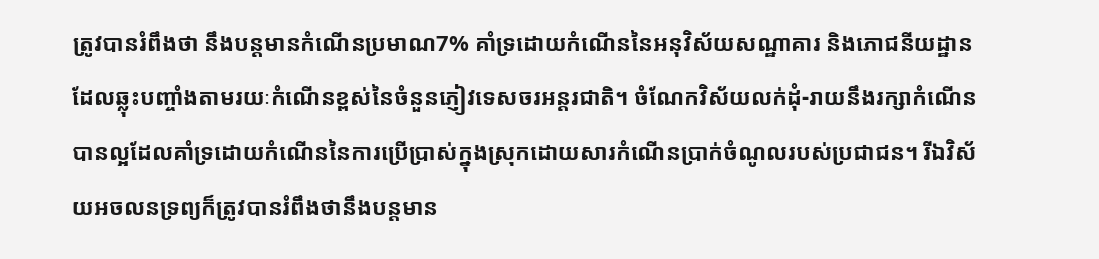ត្រូវបានរំពឹងថា នឹងបន្តមានកំណើនប្រមាណ7% គាំទ្រដោយកំណើននៃអនុវិស័យសណ្ឋាគារ និងភោជនីយដ្ឋានដែលឆ្លុះបញ្ចាំងតាមរយៈកំណើនខ្ពស់នៃចំនួនភ្ញៀវទេសចរអន្តរជាតិ។ ចំណែកវិស័យលក់ដុំ-រាយនឹងរក្សាកំណើនបានល្អដែលគាំទ្រដោយកំណើននៃការប្រើប្រាស់ក្នុងស្រុកដោយសារកំណើនប្រាក់ចំណូលរបស់ប្រជាជន។ រីឯវិស័យអចលនទ្រព្យក៏ត្រូវបានរំពឹងថានឹងបន្តមាន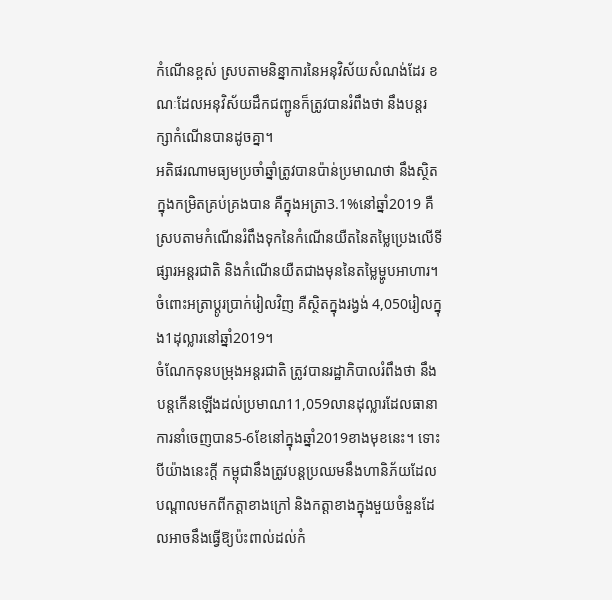កំណើនខ្ពស់ ស្របតាមនិន្នាការនៃអនុវិស័យសំណង់ដែរ ខណៈដែលអនុវិស័យដឹកជញ្ជូនក៏ត្រូវបានរំពឹងថា នឹងបន្តរក្សាកំណើនបានដូចគ្នា។
អតិផរណាមធ្យមប្រចាំឆ្នាំត្រូវបានប៉ាន់ប្រមាណថា នឹងស្ថិតក្នុងកម្រិតគ្រប់គ្រងបាន គឺក្នុងអត្រា3.1%នៅឆ្នាំ2019 គឺស្របតាមកំណើនរំពឹងទុកនៃកំណើនយឺតនៃតម្លៃប្រេងលើទីផ្សារអន្តរជាតិ និងកំណើនយឺតជាងមុននៃតម្លៃម្ហូបអាហារ។ ចំពោះអត្រាប្តូរប្រាក់រៀលវិញ គឺស្ថិតក្នុងរង្វង់ 4,050រៀលក្នុង1ដុល្លារនៅឆ្នាំ2019។
ចំណែកទុនបម្រុងអន្តរជាតិ ត្រូវបានរដ្ឋាភិបាលរំពឹងថា នឹងបន្តកើនឡើងដល់ប្រមាណ11,059លានដុល្លារដែលធានាការនាំចេញបាន5-6ខែនៅក្នុងឆ្នាំ2019ខាងមុខនេះ។ ទោះបីយ៉ាងនេះក្ដី កម្ពុជានឹងត្រូវបន្ដប្រឈមនឹងហានិភ័យដែលបណ្ដាលមកពីកត្តាខាងក្រៅ និងកត្តាខាងក្នុងមួយចំនួនដែលអាចនឹងធ្វើឱ្យប៉ះពាល់ដល់កំ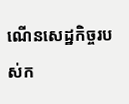ណើនសេដ្ឋកិច្ចរបស់ក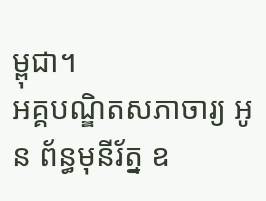ម្ពុជា។
អគ្គបណ្ឌិតសភាចារ្យ អូន ព័ន្ធមុនីរ័ត្ន ឧ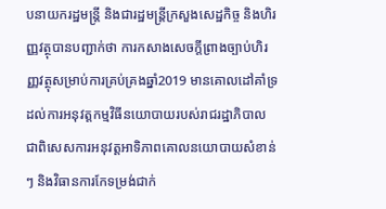បនាយករដ្ឋមន្ត្រី និងជារដ្ឋមន្ត្រីក្រសួងសេដ្ឋកិច្ច និងហិរញ្ញវត្ថុបានបញ្ជាក់ថា ការកសាងសេចក្តីព្រាងច្បាប់ហិរញ្ញវត្ថុសម្រាប់ការគ្រប់គ្រងឆ្នាំ2019 មានគោលដៅគាំទ្រដល់ការអនុវត្តកម្មវិធីនយោបាយរបស់រាជរដ្ឋាភិបាល ជាពិសេសការអនុវត្តអាទិភាពគោលនយោបាយសំខាន់ៗ និងវិធានការកែទម្រង់ជាក់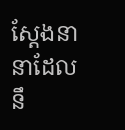ស្តែងនានាដែលនឹ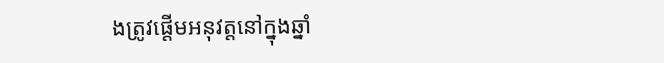ងត្រូវផ្តើមអនុវត្តនៅក្នុងឆ្នាំ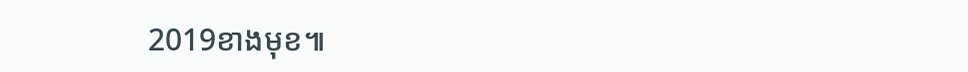2019ខាងមុខ៕